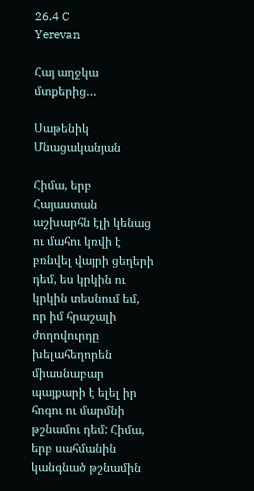26.4 C
Yerevan

Հայ աղջկա մտքերից…

Սաթենիկ Մնացականյան

Հիմա, երբ Հայաստան աշխարհն էլի կենաց ու մահու կռվի է բռնվել վայրի ցեղերի դեմ, ես կրկին ու կրկին տեսնում եմ, որ իմ հրաշալի ժողովուրդը խելահեղորեն միասնաբար պայքարի է ելել իր հոգու ու մարմնի թշնամու դեմ: Հիմա, երբ սահմանին կանգնած թշնամին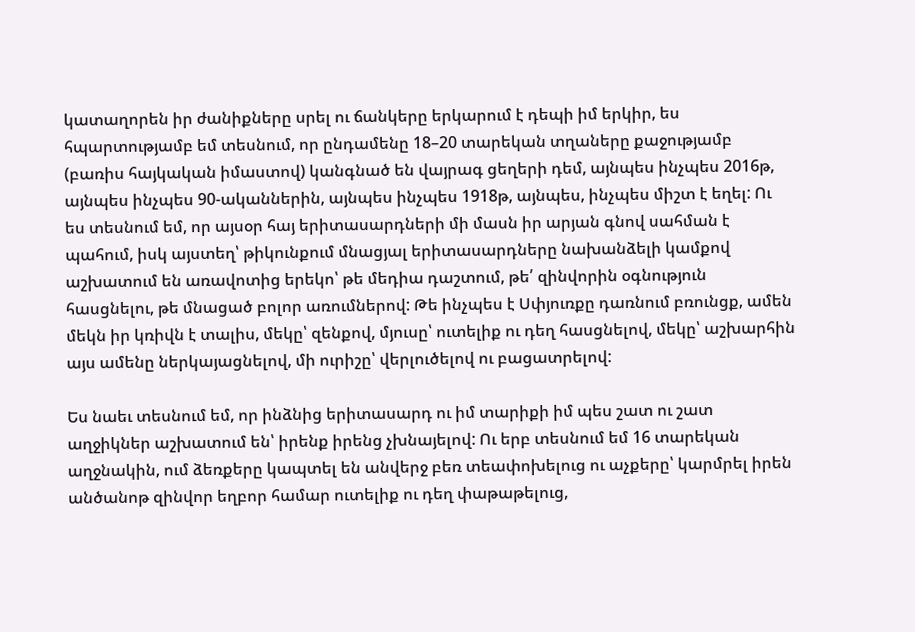կատաղորեն իր ժանիքները սրել ու ճանկերը երկարում է դեպի իմ երկիր, ես հպարտությամբ եմ տեսնում, որ ընդամենը 18–20 տարեկան տղաները քաջությամբ (բառիս հայկական իմաստով) կանգնած են վայրագ ցեղերի դեմ, այնպես ինչպես 2016թ, այնպես ինչպես 90-ականներին, այնպես ինչպես 1918թ, այնպես, ինչպես միշտ է եղել: Ու ես տեսնում եմ, որ այսօր հայ երիտասարդների մի մասն իր արյան գնով սահման է պահում, իսկ այստեղ՝ թիկունքում մնացյալ երիտասարդները նախանձելի կամքով աշխատում են առավոտից երեկո՝ թե մեդիա դաշտում, թե՛ զինվորին օգնություն հասցնելու, թե մնացած բոլոր առումներով: Թե ինչպես է Սփյուռքը դառնում բռունցք, ամեն մեկն իր կռիվն է տալիս, մեկը՝ զենքով, մյուսը՝ ուտելիք ու դեղ հասցնելով, մեկը՝ աշխարհին այս ամենը ներկայացնելով, մի ուրիշը՝ վերլուծելով ու բացատրելով:

Ես նաեւ տեսնում եմ, որ ինձնից երիտասարդ ու իմ տարիքի իմ պես շատ ու շատ աղջիկներ աշխատում են՝ իրենք իրենց չխնայելով: Ու երբ տեսնում եմ 16 տարեկան աղջնակին, ում ձեռքերը կապտել են անվերջ բեռ տեափոխելուց ու աչքերը՝ կարմրել իրեն անծանոթ զինվոր եղբոր համար ուտելիք ու դեղ փաթաթելուց,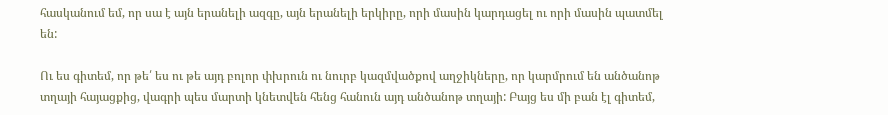հասկանում եմ, որ սա է այն երանելի ազգը, այն երանելի երկիրը, որի մասին կարդացել ու որի մասին պատմել են:

Ու ես գիտեմ, որ թե՛ ես ու թե այդ բոլոր փխրուն ու նուրբ կազմվածքով աղջիկները, որ կարմրում են անծանոթ տղայի հայացքից, վագրի պես մարտի կնետվեն հենց հանուն այդ անծանոթ տղայի: Բայց ես մի բան էլ գիտեմ,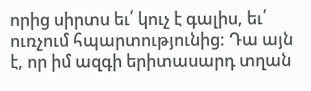որից սիրտս եւ՛ կուչ է գալիս, եւ՛ ուռչում հպարտությունից: Դա այն է, որ իմ ազգի երիտասարդ տղան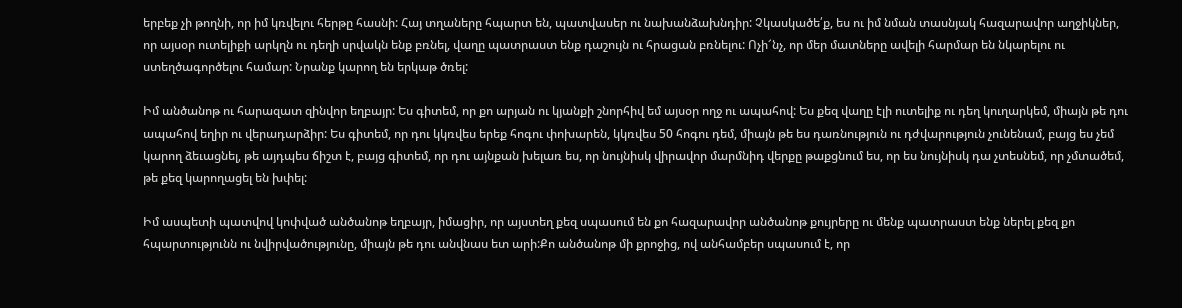երբեք չի թողնի, որ իմ կռվելու հերթը հասնի: Հայ տղաները հպարտ են, պատվասեր ու նախանձախնդիր: Չկասկածե՛ք, ես ու իմ նման տասնյակ հազարավոր աղջիկներ, որ այսօր ուտելիքի արկղն ու դեղի սրվակն ենք բռնել, վաղը պատրաստ ենք դաշույն ու հրացան բռնելու: Ոչի՜նչ, որ մեր մատները ավելի հարմար են նկարելու ու ստեղծագործելու համար: Նրանք կարող են երկաթ ծռել:

Իմ անծանոթ ու հարազատ զինվոր եղբայր: Ես գիտեմ, որ քո արյան ու կյանքի շնորհիվ եմ այսօր ողջ ու ապահով: Ես քեզ վաղը էլի ուտելիք ու դեղ կուղարկեմ, միայն թե դու ապահով եղիր ու վերադարձիր: Ես գիտեմ, որ դու կկռվես երեք հոգու փոխարեն, կկռվես 50 հոգու դեմ, միայն թե ես դառնություն ու դժվարություն չունենամ, բայց ես չեմ կարող ձեւացնել, թե այդպես ճիշտ է, բայց գիտեմ, որ դու այնքան խելառ ես, որ նույնիսկ վիրավոր մարմնիդ վերքը թաքցնում ես, որ ես նույնիսկ դա չտեսնեմ, որ չմտածեմ, թե քեզ կարողացել են խփել:

Իմ ասպետի պատվով կոփված անծանոթ եղբայր, իմացիր, որ այստեղ քեզ սպասում են քո հազարավոր անծանոթ քույրերը ու մենք պատրաստ ենք ներել քեզ քո հպարտությունն ու նվիրվածությունը, միայն թե դու անվնաս ետ արի:Քո անծանոթ մի քրոջից, ով անհամբեր սպասում է, որ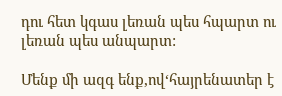դու հետ կգաս լեռան պես հպարտ ու լեռան պես անպարտ:

Մենք մի ազգ ենք,ով‘հայրենատեր է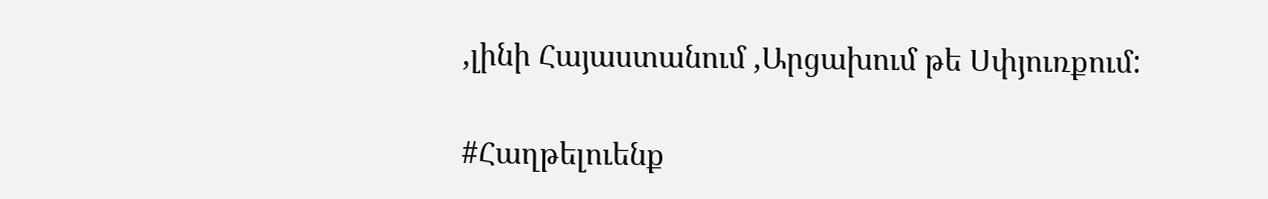‚լինի Հայաստանում ‚Արցախում թե Սփյուռքում:

#Հաղթելուենք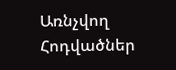Առնչվող Հոդվածներ